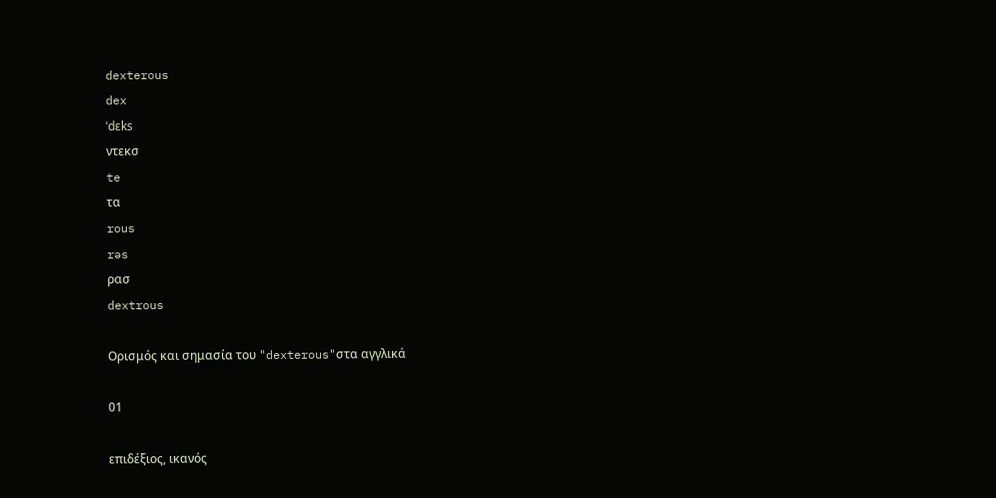dexterous
dex
ˈdɛks
ντεκσ
te
τα
rous
rəs
ρασ
dextrous

Ορισμός και σημασία του "dexterous"στα αγγλικά

01

επιδέξιος, ικανός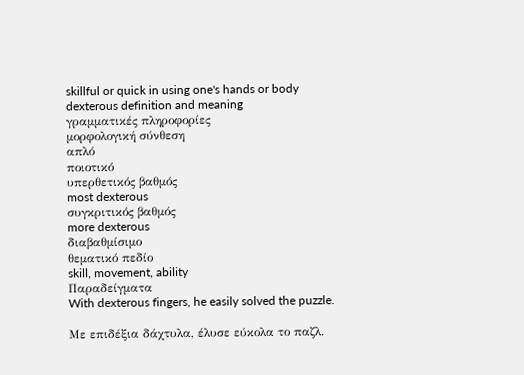skillful or quick in using one's hands or body
dexterous definition and meaning
γραμματικές πληροφορίες
μορφολογική σύνθεση
απλό
ποιοτικό
υπερθετικός βαθμός
most dexterous
συγκριτικός βαθμός
more dexterous
διαβαθμίσιμο
θεματικό πεδίο
skill, movement, ability
Παραδείγματα
With dexterous fingers, he easily solved the puzzle.

Με επιδέξια δάχτυλα, έλυσε εύκολα το παζλ.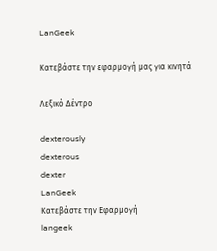LanGeek

Κατεβάστε την εφαρμογή μας για κινητά

Λεξικό Δέντρο

dexterously
dexterous
dexter
LanGeek
Κατεβάστε την Εφαρμογή
langeek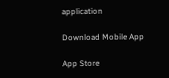application

Download Mobile App

App Store